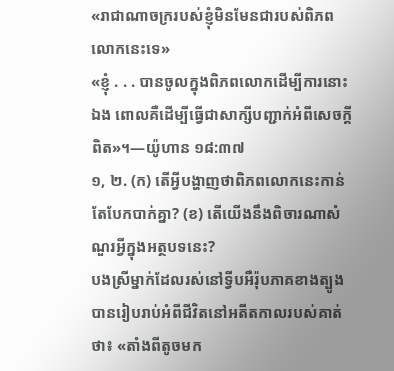«រាជាណាចក្ររបស់ខ្ញុំមិនមែនជារបស់ពិភពលោកនេះទេ»
«ខ្ញុំ . . . បានចូលក្នុងពិភពលោកដើម្បីការនោះឯង ពោលគឺដើម្បីធ្វើជាសាក្សីបញ្ជាក់អំពីសេចក្ដីពិត»។—យ៉ូហាន ១៨:៣៧
១, ២. (ក) តើអ្វីបង្ហាញថាពិភពលោកនេះកាន់តែបែកបាក់គ្នា? (ខ) តើយើងនឹងពិចារណាសំណួរអ្វីក្នុងអត្ថបទនេះ?
បងស្រីម្នាក់ដែលរស់នៅទ្វីបអឺរ៉ុបភាគខាងត្បូងបានរៀបរាប់អំពីជីវិតនៅអតីតកាលរបស់គាត់ថា៖ «តាំងពីតូចមក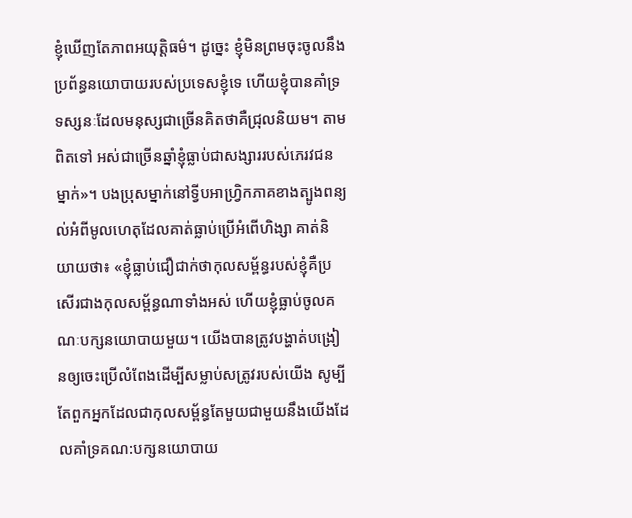ខ្ញុំឃើញតែភាពអយុត្ដិធម៌។ ដូច្នេះ ខ្ញុំមិនព្រមចុះចូលនឹងប្រព័ន្ធនយោបាយរបស់ប្រទេសខ្ញុំទេ ហើយខ្ញុំបានគាំទ្រទស្សនៈដែលមនុស្សជាច្រើនគិតថាគឺជ្រុលនិយម។ តាមពិតទៅ អស់ជាច្រើនឆ្នាំខ្ញុំធ្លាប់ជាសង្សាររបស់ភេរវជនម្នាក់»។ បងប្រុសម្នាក់នៅទ្វីបអាហ្វ្រិកភាគខាងត្បូងពន្យល់អំពីមូលហេតុដែលគាត់ធ្លាប់ប្រើអំពើហិង្សា គាត់និយាយថា៖ «ខ្ញុំធ្លាប់ជឿជាក់ថាកុលសម្ព័ន្ធរបស់ខ្ញុំគឺប្រសើរជាងកុលសម្ព័ន្ធណាទាំងអស់ ហើយខ្ញុំធ្លាប់ចូលគណៈបក្សនយោបាយមួយ។ យើងបានត្រូវបង្ហាត់បង្រៀនឲ្យចេះប្រើលំពែងដើម្បីសម្លាប់សត្រូវរបស់យើង សូម្បីតែពួកអ្នកដែលជាកុលសម្ព័ន្ធតែមួយជាមួយនឹងយើងដែលគាំទ្រគណ:បក្សនយោបាយ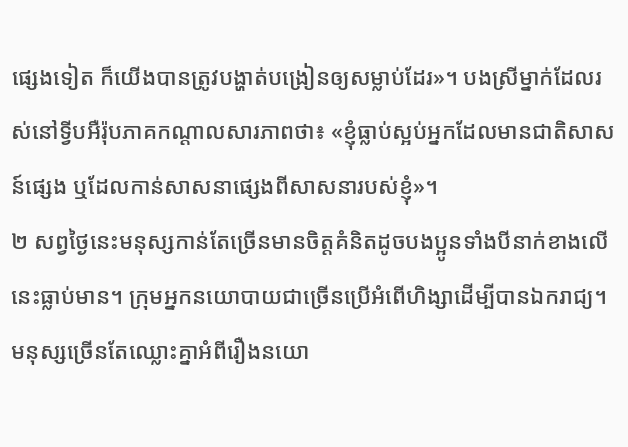ផ្សេងទៀត ក៏យើងបានត្រូវបង្ហាត់បង្រៀនឲ្យសម្លាប់ដែរ»។ បងស្រីម្នាក់ដែលរស់នៅទ្វីបអឺរ៉ុបភាគកណ្ដាលសារភាពថា៖ «ខ្ញុំធ្លាប់ស្អប់អ្នកដែលមានជាតិសាសន៍ផ្សេង ឬដែលកាន់សាសនាផ្សេងពីសាសនារបស់ខ្ញុំ»។
២ សព្វថ្ងៃនេះមនុស្សកាន់តែច្រើនមានចិត្ដគំនិតដូចបងប្អូនទាំងបីនាក់ខាងលើនេះធ្លាប់មាន។ ក្រុមអ្នកនយោបាយជាច្រើនប្រើអំពើហិង្សាដើម្បីបានឯករាជ្យ។ មនុស្សច្រើនតែឈ្លោះគ្នាអំពីរឿងនយោ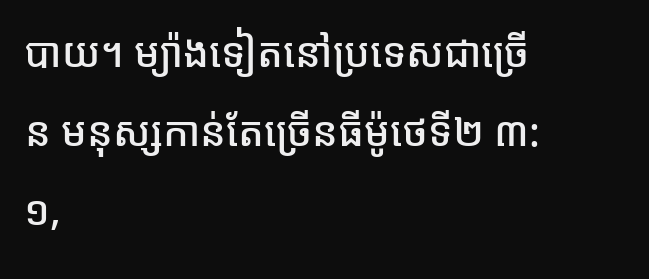បាយ។ ម្យ៉ាងទៀតនៅប្រទេសជាច្រើន មនុស្សកាន់តែច្រើនធីម៉ូថេទី២ ៣:១,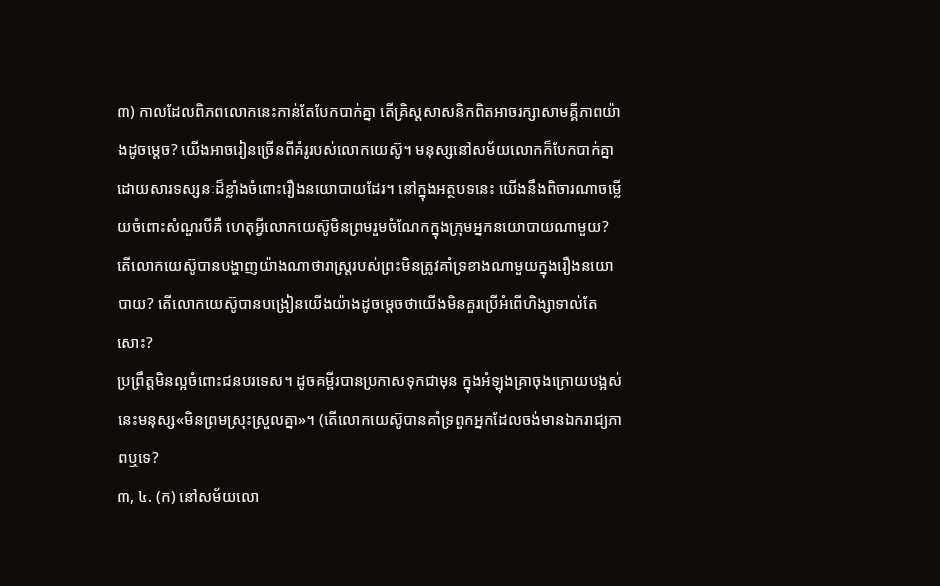៣) កាលដែលពិភពលោកនេះកាន់តែបែកបាក់គ្នា តើគ្រិស្ដសាសនិកពិតអាចរក្សាសាមគ្គីភាពយ៉ាងដូចម្ដេច? យើងអាចរៀនច្រើនពីគំរូរបស់លោកយេស៊ូ។ មនុស្សនៅសម័យលោកក៏បែកបាក់គ្នាដោយសារទស្សនៈដ៏ខ្លាំងចំពោះរឿងនយោបាយដែរ។ នៅក្នុងអត្ថបទនេះ យើងនឹងពិចារណាចម្លើយចំពោះសំណួរបីគឺ ហេតុអ្វីលោកយេស៊ូមិនព្រមរួមចំណែកក្នុងក្រុមអ្នកនយោបាយណាមួយ? តើលោកយេស៊ូបានបង្ហាញយ៉ាងណាថារាស្ដ្ររបស់ព្រះមិនត្រូវគាំទ្រខាងណាមួយក្នុងរឿងនយោបាយ? តើលោកយេស៊ូបានបង្រៀនយើងយ៉ាងដូចម្ដេចថាយើងមិនគួរប្រើអំពើហិង្សាទាល់តែសោះ?
ប្រព្រឹត្ដមិនល្អចំពោះជនបរទេស។ ដូចគម្ពីរបានប្រកាសទុកជាមុន ក្នុងអំឡុងគ្រាចុងក្រោយបង្អស់នេះមនុស្ស«មិនព្រមស្រុះស្រួលគ្នា»។ (តើលោកយេស៊ូបានគាំទ្រពួកអ្នកដែលចង់មានឯករាជ្យភាពឬទេ?
៣, ៤. (ក) នៅសម័យលោ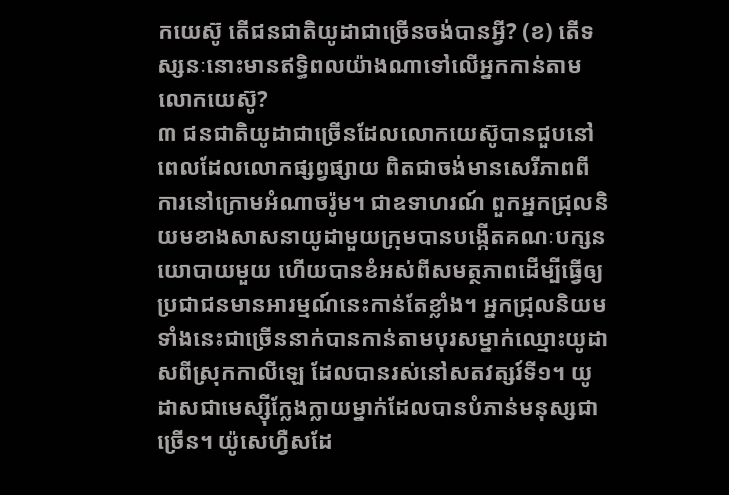កយេស៊ូ តើជនជាតិយូដាជាច្រើនចង់បានអ្វី? (ខ) តើទស្សនៈនោះមានឥទ្ធិពលយ៉ាងណាទៅលើអ្នកកាន់តាមលោកយេស៊ូ?
៣ ជនជាតិយូដាជាច្រើនដែលលោកយេស៊ូបានជួបនៅពេលដែលលោកផ្សព្វផ្សាយ ពិតជាចង់មានសេរីភាពពីការនៅក្រោមអំណាចរ៉ូម។ ជាឧទាហរណ៍ ពួកអ្នកជ្រុលនិយមខាងសាសនាយូដាមួយក្រុមបានបង្កើតគណៈបក្សនយោបាយមួយ ហើយបានខំអស់ពីសមត្ថភាពដើម្បីធ្វើឲ្យប្រជាជនមានអារម្មណ៍នេះកាន់តែខ្លាំង។ អ្នកជ្រុលនិយមទាំងនេះជាច្រើននាក់បានកាន់តាមបុរសម្នាក់ឈ្មោះយូដាសពីស្រុកកាលីឡេ ដែលបានរស់នៅសតវត្សរ៍ទី១។ យូដាសជាមេស្ស៊ីក្លែងក្លាយម្នាក់ដែលបានបំភាន់មនុស្សជាច្រើន។ យ៉ូសេហ្វឺសដែ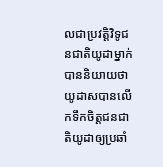លជាប្រវត្ដិវិទូជនជាតិយូដាម្នាក់បាននិយាយថា យូដាសបានលើកទឹកចិត្ដជនជាតិយូដាឲ្យប្រឆាំ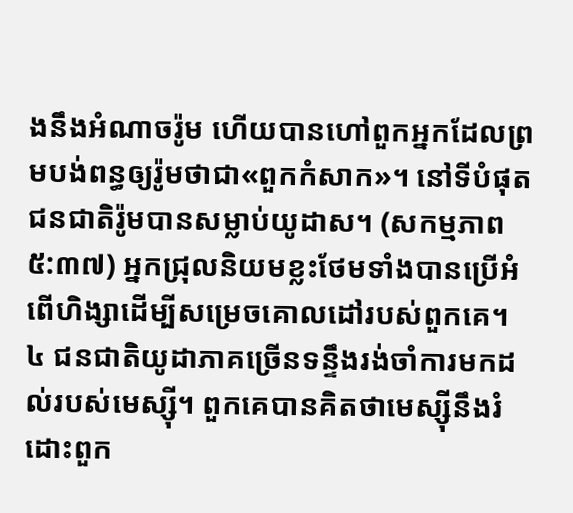ងនឹងអំណាចរ៉ូម ហើយបានហៅពួកអ្នកដែលព្រមបង់ពន្ធឲ្យរ៉ូមថាជា«ពួកកំសាក»។ នៅទីបំផុត ជនជាតិរ៉ូមបានសម្លាប់យូដាស។ (សកម្មភាព ៥:៣៧) អ្នកជ្រុលនិយមខ្លះថែមទាំងបានប្រើអំពើហិង្សាដើម្បីសម្រេចគោលដៅរបស់ពួកគេ។
៤ ជនជាតិយូដាភាគច្រើនទន្ទឹងរង់ចាំការមកដល់របស់មេស្ស៊ី។ ពួកគេបានគិតថាមេស្ស៊ីនឹងរំដោះពួក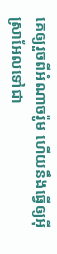គេឲ្យរួចពីអំណាចរ៉ូម ហើយនឹងធ្វើឲ្យអ៊ីស្រាអែលទៅជា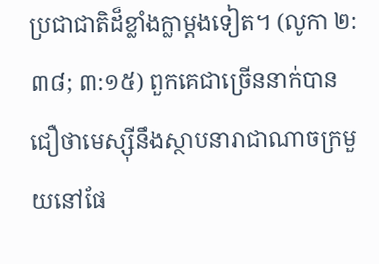ប្រជាជាតិដ៏ខ្លាំងក្លាម្ដងទៀត។ (លូកា ២:៣៨; ៣:១៥) ពួកគេជាច្រើននាក់បានជឿថាមេស្ស៊ីនឹងស្ថាបនារាជាណាចក្រមួយនៅផែ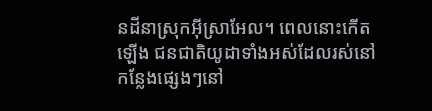នដីនាស្រុកអ៊ីស្រាអែល។ ពេលនោះកើតឡើង ជនជាតិយូដាទាំងអស់ដែលរស់នៅកន្លែងផ្សេងៗនៅ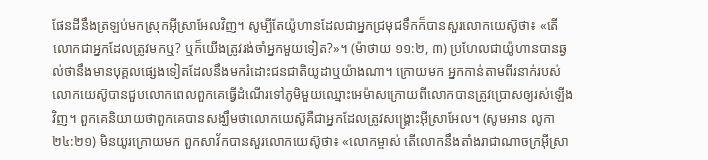ផែនដីនឹងត្រឡប់មកស្រុកអ៊ីស្រាអែលវិញ។ សូម្បីតែយ៉ូហានដែលជាអ្នកជ្រមុជទឹកក៏បានសួរលោកយេស៊ូថា៖ «តើលោកជាអ្នកដែលត្រូវមកឬ? ឬក៏យើងត្រូវរង់ចាំអ្នកមួយទៀត?»។ (ម៉ាថាយ ១១:២, ៣) ប្រហែលជាយ៉ូហានបានឆ្ងល់ថានឹងមានបុគ្គលផ្សេងទៀតដែលនឹងមករំដោះជនជាតិយូដាឬយ៉ាងណា។ ក្រោយមក អ្នកកាន់តាមពីរនាក់របស់លោកយេស៊ូបានជួបលោកពេលពួកគេធ្វើដំណើរទៅភូមិមួយឈ្មោះអេម៉ាសក្រោយពីលោកបានត្រូវប្រោសឲ្យរស់ឡើងវិញ។ ពួកគេនិយាយថាពួកគេបានសង្ឃឹមថាលោកយេស៊ូគឺជាអ្នកដែលត្រូវសង្គ្រោះអ៊ីស្រាអែល។ (សូមអាន លូកា ២៤:២១) មិនយូរក្រោយមក ពួកសាវ័កបានសួរលោកយេស៊ូថា៖ «លោកម្ចាស់ តើលោកនឹងតាំងរាជាណាចក្រអ៊ីស្រា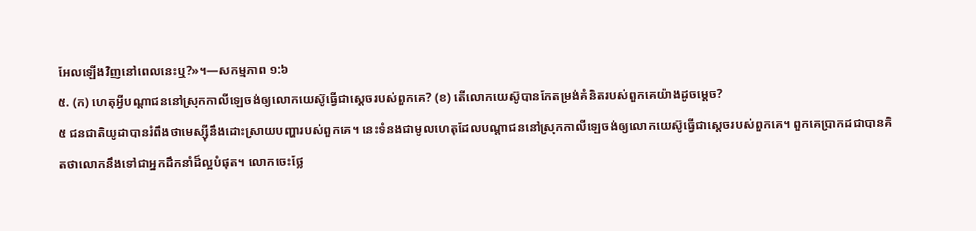អែលឡើងវិញនៅពេលនេះឬ?»។—សកម្មភាព ១:៦
៥. (ក) ហេតុអ្វីបណ្ដាជននៅស្រុកកាលីឡេចង់ឲ្យលោកយេស៊ូធ្វើជាស្ដេចរបស់ពួកគេ? (ខ) តើលោកយេស៊ូបានកែតម្រង់គំនិតរបស់ពួកគេយ៉ាងដូចម្ដេច?
៥ ជនជាតិយូដាបានរំពឹងថាមេស្ស៊ីនឹងដោះស្រាយបញ្ហារបស់ពួកគេ។ នេះទំនងជាមូលហេតុដែលបណ្ដាជននៅស្រុកកាលីឡេចង់ឲ្យលោកយេស៊ូធ្វើជាស្ដេចរបស់ពួកគេ។ ពួកគេប្រាកដជាបានគិតថាលោកនឹងទៅជាអ្នកដឹកនាំដ៏ល្អបំផុត។ លោកចេះថ្លែ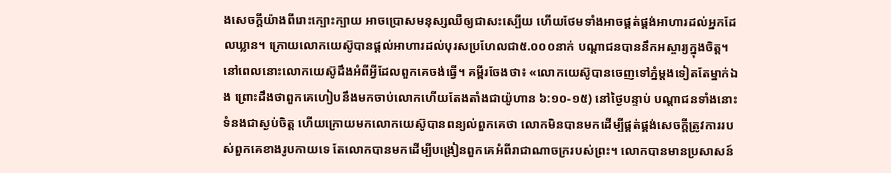ងសេចក្ដីយ៉ាងពីរោះក្បោះក្បាយ អាចប្រោសមនុស្សឈឺឲ្យជាសះស្បើយ ហើយថែមទាំងអាចផ្គត់ផ្គង់អាហារដល់អ្នកដែលឃ្លាន។ ក្រោយលោកយេស៊ូបានផ្ដល់អាហារដល់បុរសប្រហែលជា៥.០០០នាក់ បណ្ដាជនបាននឹកអស្ចារ្យក្នុងចិត្ដ។ នៅពេលនោះលោកយេស៊ូដឹងអំពីអ្វីដែលពួកគេចង់ធ្វើ។ គម្ពីរចែងថា៖ «លោកយេស៊ូបានចេញទៅភ្នំម្ដងទៀតតែម្នាក់ឯង ព្រោះដឹងថាពួកគេហៀបនឹងមកចាប់លោកហើយតែងតាំងជាយ៉ូហាន ៦:១០-១៥) នៅថ្ងៃបន្ទាប់ បណ្ដាជនទាំងនោះទំនងជាស្ងប់ចិត្ដ ហើយក្រោយមកលោកយេស៊ូបានពន្យល់ពួកគេថា លោកមិនបានមកដើម្បីផ្គត់ផ្គង់សេចក្ដីត្រូវការរបស់ពួកគេខាងរូបកាយទេ តែលោកបានមកដើម្បីបង្រៀនពួកគេអំពីរាជាណាចក្ររបស់ព្រះ។ លោកបានមានប្រសាសន៍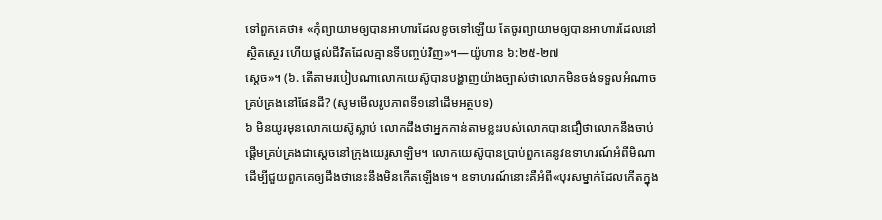ទៅពួកគេថា៖ «កុំព្យាយាមឲ្យបានអាហារដែលខូចទៅឡើយ តែចូរព្យាយាមឲ្យបានអាហារដែលនៅស្ថិតស្ថេរ ហើយផ្ដល់ជីវិតដែលគ្មានទីបញ្ចប់វិញ»។—យ៉ូហាន ៦:២៥-២៧
ស្ដេច»។ (៦. តើតាមរបៀបណាលោកយេស៊ូបានបង្ហាញយ៉ាងច្បាស់ថាលោកមិនចង់ទទួលអំណាចគ្រប់គ្រងនៅផែនដី? (សូមមើលរូបភាពទី១នៅដើមអត្ថបទ)
៦ មិនយូរមុនលោកយេស៊ូស្លាប់ លោកដឹងថាអ្នកកាន់តាមខ្លះរបស់លោកបានជឿថាលោកនឹងចាប់ផ្ដើមគ្រប់គ្រងជាស្ដេចនៅក្រុងយេរូសាឡិម។ លោកយេស៊ូបានប្រាប់ពួកគេនូវឧទាហរណ៍អំពីមិណាដើម្បីជួយពួកគេឲ្យដឹងថានេះនឹងមិនកើតឡើងទេ។ ឧទាហរណ៍នោះគឺអំពី«បុរសម្នាក់ដែលកើតក្នុង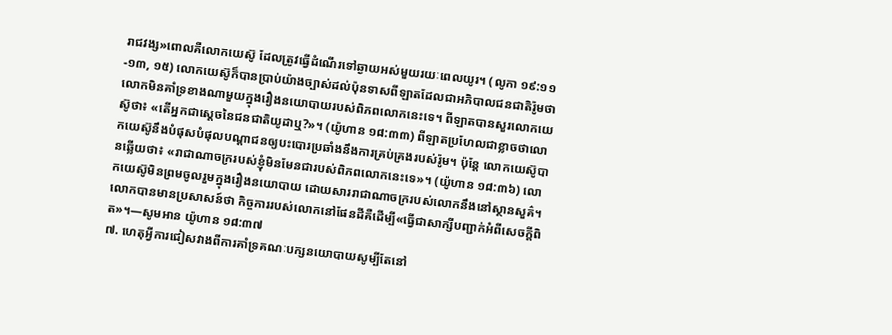រាជវង្ស»ពោលគឺលោកយេស៊ូ ដែលត្រូវធ្វើដំណើរទៅឆ្ងាយអស់មួយរយៈពេលយូរ។ (លូកា ១៩:១១-១៣, ១៥) លោកយេស៊ូក៏បានប្រាប់យ៉ាងច្បាស់ដល់ប៉ុនទាសពីឡាតដែលជាអភិបាលជនជាតិរ៉ូមថាលោកមិនគាំទ្រខាងណាមួយក្នុងរឿងនយោបាយរបស់ពិភពលោកនេះទេ។ ពីឡាតបានសួរលោកយេស៊ូថា៖ «តើអ្នកជាស្ដេចនៃជនជាតិយូដាឬ?»។ (យ៉ូហាន ១៨:៣៣) ពីឡាតប្រហែលជាខ្លាចថាលោកយេស៊ូនឹងបំផុសបំផុលបណ្ដាជនឲ្យបះបោរប្រឆាំងនឹងការគ្រប់គ្រងរបស់រ៉ូម។ ប៉ុន្ដែ លោកយេស៊ូបានឆ្លើយថា៖ «រាជាណាចក្ររបស់ខ្ញុំមិនមែនជារបស់ពិភពលោកនេះទេ»។ (យ៉ូហាន ១៨:៣៦) លោកយេស៊ូមិនព្រមចូលរួមក្នុងរឿងនយោបាយ ដោយសាររាជាណាចក្ររបស់លោកនឹងនៅស្ថានសួគ៌។ លោកបានមានប្រសាសន៍ថា កិច្ចការរបស់លោកនៅផែនដីគឺដើម្បី«ធ្វើជាសាក្សីបញ្ជាក់អំពីសេចក្ដីពិត»។—សូមអាន យ៉ូហាន ១៨:៣៧
៧. ហេតុអ្វីការជៀសវាងពីការគាំទ្រគណៈបក្សនយោបាយសូម្បីតែនៅ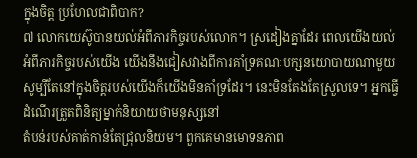ក្នុងចិត្ដ ប្រហែលជាពិបាក?
៧ លោកយេស៊ូបានយល់អំពីភារកិច្ចរបស់លោក។ ស្រដៀងគ្នាដែរ ពេលយើងយល់អំពីភារកិច្ចរបស់យើង យើងនឹងជៀសវាងពីការគាំទ្រគណៈបក្សនយោបាយណាមួយ សូម្បីតែនៅក្នុងចិត្ដរបស់យើងក៏យើងមិនគាំទ្រដែរ។ នេះមិនតែងតែស្រួលទេ។ អ្នកធ្វើដំណើរត្រួតពិនិត្យម្នាក់និយាយថាមនុស្សនៅ
តំបន់របស់គាត់កាន់តែជ្រុលនិយម។ ពួកគេមានមោទនភាព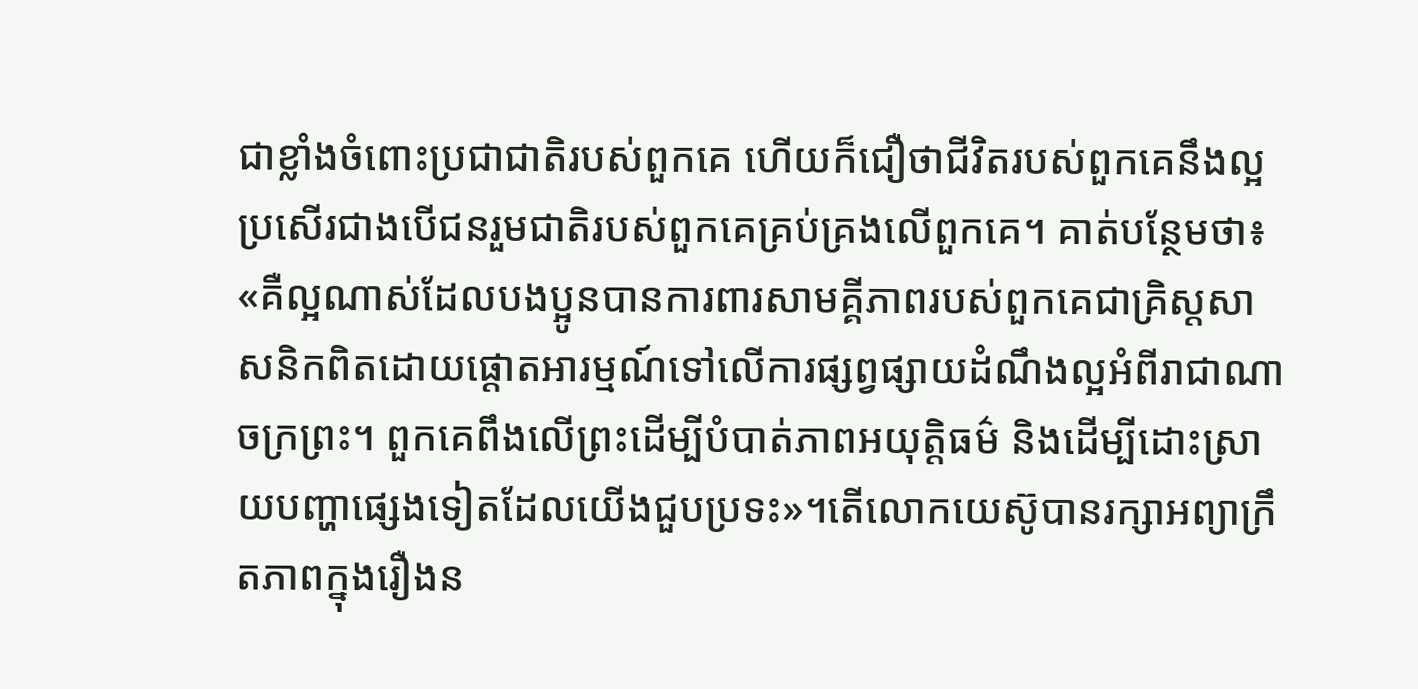ជាខ្លាំងចំពោះប្រជាជាតិរបស់ពួកគេ ហើយក៏ជឿថាជីវិតរបស់ពួកគេនឹងល្អប្រសើរជាងបើជនរួមជាតិរបស់ពួកគេគ្រប់គ្រងលើពួកគេ។ គាត់បន្ថែមថា៖ «គឺល្អណាស់ដែលបងប្អូនបានការពារសាមគ្គីភាពរបស់ពួកគេជាគ្រិស្ដសាសនិកពិតដោយផ្ដោតអារម្មណ៍ទៅលើការផ្សព្វផ្សាយដំណឹងល្អអំពីរាជាណាចក្រព្រះ។ ពួកគេពឹងលើព្រះដើម្បីបំបាត់ភាពអយុត្ដិធម៌ និងដើម្បីដោះស្រាយបញ្ហាផ្សេងទៀតដែលយើងជួបប្រទះ»។តើលោកយេស៊ូបានរក្សាអព្យាក្រឹតភាពក្នុងរឿងន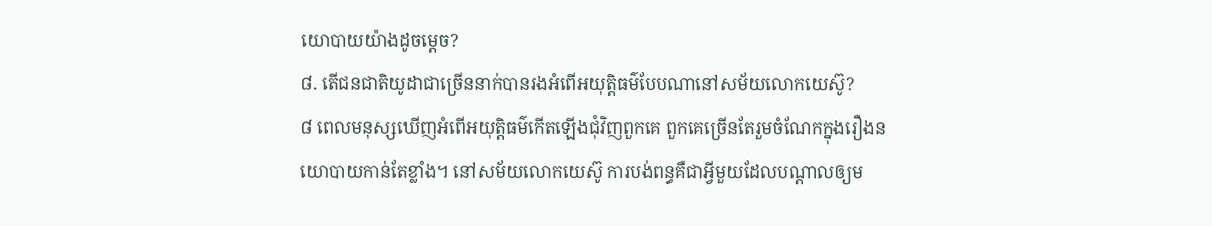យោបាយយ៉ាងដូចម្ដេច?
៨. តើជនជាតិយូដាជាច្រើននាក់បានរងអំពើអយុត្ដិធម៌បែបណានៅសម័យលោកយេស៊ូ?
៨ ពេលមនុស្សឃើញអំពើអយុត្ដិធម៌កើតឡើងជុំវិញពួកគេ ពួកគេច្រើនតែរួមចំណែកក្នុងរឿងនយោបាយកាន់តែខ្លាំង។ នៅសម័យលោកយេស៊ូ ការបង់ពន្ធគឺជាអ្វីមួយដែលបណ្ដាលឲ្យម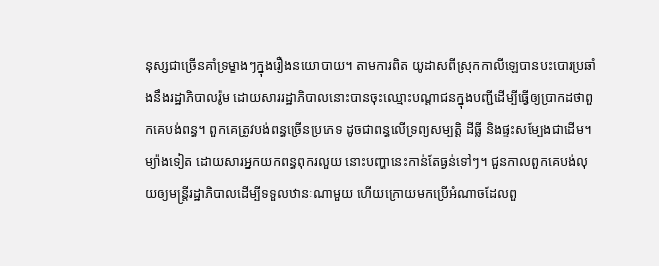នុស្សជាច្រើនគាំទ្រម្ខាងៗក្នុងរឿងនយោបាយ។ តាមការពិត យូដាសពីស្រុកកាលីឡេបានបះបោរប្រឆាំងនឹងរដ្ឋាភិបាលរ៉ូម ដោយសាររដ្ឋាភិបាលនោះបានចុះឈ្មោះបណ្ដាជនក្នុងបញ្ជីដើម្បីធ្វើឲ្យប្រាកដថាពួកគេបង់ពន្ធ។ ពួកគេត្រូវបង់ពន្ធច្រើនប្រភេទ ដូចជាពន្ធលើទ្រព្យសម្បត្ដិ ដីធ្លី និងផ្ទះសម្បែងជាដើម។ ម្យ៉ាងទៀត ដោយសារអ្នកយកពន្ធពុករលួយ នោះបញ្ហានេះកាន់តែធ្ងន់ទៅៗ។ ជួនកាលពួកគេបង់លុយឲ្យមន្ដ្រីរដ្ឋាភិបាលដើម្បីទទួលឋានៈណាមួយ ហើយក្រោយមកប្រើអំណាចដែលពួ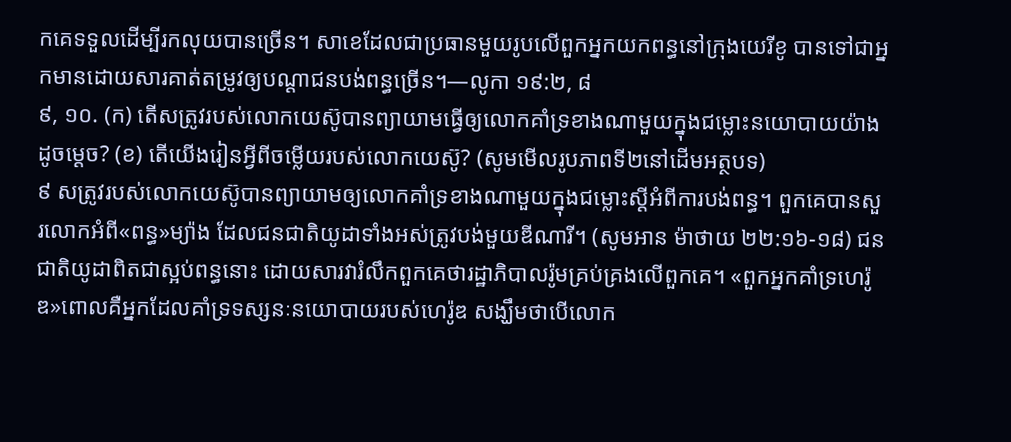កគេទទួលដើម្បីរកលុយបានច្រើន។ សាខេដែលជាប្រធានមួយរូបលើពួកអ្នកយកពន្ធនៅក្រុងយេរីខូ បានទៅជាអ្នកមានដោយសារគាត់តម្រូវឲ្យបណ្ដាជនបង់ពន្ធច្រើន។—លូកា ១៩:២, ៨
៩, ១០. (ក) តើសត្រូវរបស់លោកយេស៊ូបានព្យាយាមធ្វើឲ្យលោកគាំទ្រខាងណាមួយក្នុងជម្លោះនយោបាយយ៉ាងដូចម្ដេច? (ខ) តើយើងរៀនអ្វីពីចម្លើយរបស់លោកយេស៊ូ? (សូមមើលរូបភាពទី២នៅដើមអត្ថបទ)
៩ សត្រូវរបស់លោកយេស៊ូបានព្យាយាមឲ្យលោកគាំទ្រខាងណាមួយក្នុងជម្លោះស្ដីអំពីការបង់ពន្ធ។ ពួកគេបានសួរលោកអំពី«ពន្ធ»ម្យ៉ាង ដែលជនជាតិយូដាទាំងអស់ត្រូវបង់មួយឌីណារី។ (សូមអាន ម៉ាថាយ ២២:១៦-១៨) ជនជាតិយូដាពិតជាស្អប់ពន្ធនោះ ដោយសារវារំលឹកពួកគេថារដ្ឋាភិបាលរ៉ូមគ្រប់គ្រងលើពួកគេ។ «ពួកអ្នកគាំទ្រហេរ៉ូឌ»ពោលគឺអ្នកដែលគាំទ្រទស្សនៈនយោបាយរបស់ហេរ៉ូឌ សង្ឃឹមថាបើលោក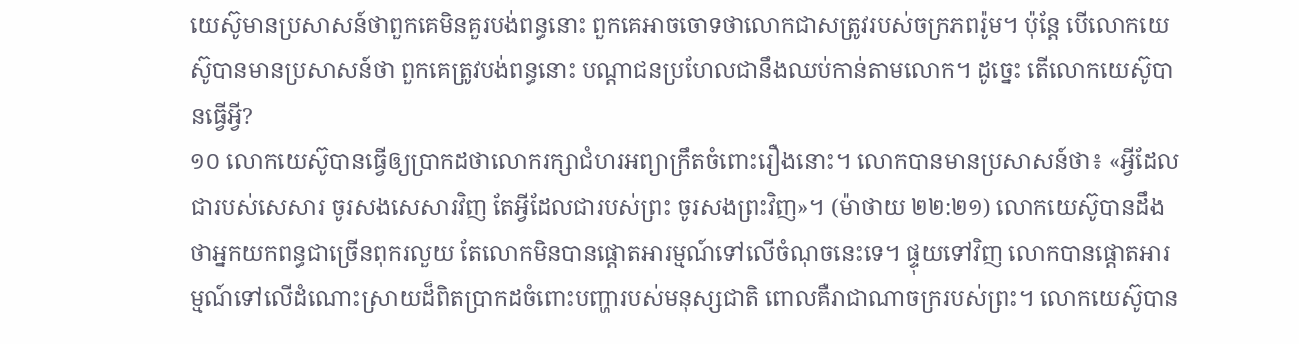យេស៊ូមានប្រសាសន៍ថាពួកគេមិនគួរបង់ពន្ធនោះ ពួកគេអាចចោទថាលោកជាសត្រូវរបស់ចក្រភពរ៉ូម។ ប៉ុន្ដែ បើលោកយេស៊ូបានមានប្រសាសន៍ថា ពួកគេត្រូវបង់ពន្ធនោះ បណ្ដាជនប្រហែលជានឹងឈប់កាន់តាមលោក។ ដូច្នេះ តើលោកយេស៊ូបានធ្វើអ្វី?
១០ លោកយេស៊ូបានធ្វើឲ្យប្រាកដថាលោករក្សាជំហរអព្យាក្រឹតចំពោះរឿងនោះ។ លោកបានមានប្រសាសន៍ថា៖ «អ្វីដែលជារបស់សេសារ ចូរសងសេសារវិញ តែអ្វីដែលជារបស់ព្រះ ចូរសងព្រះវិញ»។ (ម៉ាថាយ ២២:២១) លោកយេស៊ូបានដឹងថាអ្នកយកពន្ធជាច្រើនពុករលួយ តែលោកមិនបានផ្ដោតអារម្មណ៍ទៅលើចំណុចនេះទេ។ ផ្ទុយទៅវិញ លោកបានផ្ដោតអារម្មណ៍ទៅលើដំណោះស្រាយដ៏ពិតប្រាកដចំពោះបញ្ហារបស់មនុស្សជាតិ ពោលគឺរាជាណាចក្ររបស់ព្រះ។ លោកយេស៊ូបាន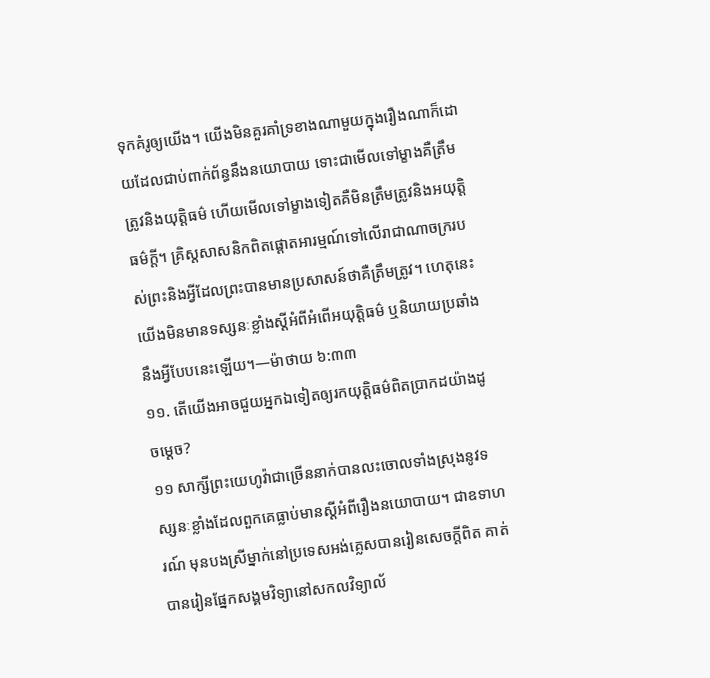ទុកគំរូឲ្យយើង។ យើងមិនគួរគាំទ្រខាងណាមួយក្នុងរឿងណាក៏ដោយដែលជាប់ពាក់ព័ន្ធនឹងនយោបាយ ទោះជាមើលទៅម្ខាងគឺត្រឹមត្រូវនិងយុត្ដិធម៌ ហើយមើលទៅម្ខាងទៀតគឺមិនត្រឹមត្រូវនិងអយុត្ដិធម៌ក្ដី។ គ្រិស្ដសាសនិកពិតផ្ដោតអារម្មណ៍ទៅលើរាជាណាចក្ររបស់ព្រះនិងអ្វីដែលព្រះបានមានប្រសាសន៍ថាគឺត្រឹមត្រូវ។ ហេតុនេះ យើងមិនមានទស្សនៈខ្លាំងស្ដីអំពីអំពើអយុត្ដិធម៌ ឬនិយាយប្រឆាំងនឹងអ្វីបែបនេះឡើយ។—ម៉ាថាយ ៦:៣៣
១១. តើយើងអាចជួយអ្នកឯទៀតឲ្យរកយុត្ដិធម៌ពិតប្រាកដយ៉ាងដូចម្ដេច?
១១ សាក្សីព្រះយេហូវ៉ាជាច្រើននាក់បានលះចោលទាំងស្រុងនូវទស្សនៈខ្លាំងដែលពួកគេធ្លាប់មានស្ដីអំពីរឿងនយោបាយ។ ជាឧទាហរណ៍ មុនបងស្រីម្នាក់នៅប្រទេសអង់គ្លេសបានរៀនសេចក្ដីពិត គាត់បានរៀនផ្នែកសង្គមវិទ្យានៅសកលវិទ្យាល័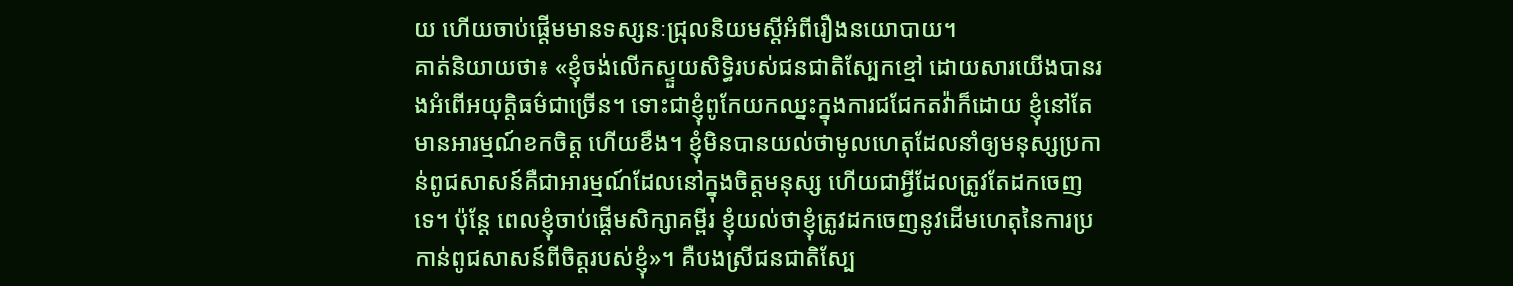យ ហើយចាប់ផ្ដើមមានទស្សនៈជ្រុលនិយមស្ដីអំពីរឿងនយោបាយ។
គាត់និយាយថា៖ «ខ្ញុំចង់លើកស្ទួយសិទ្ធិរបស់ជនជាតិស្បែកខ្មៅ ដោយសារយើងបានរងអំពើអយុត្ដិធម៌ជាច្រើន។ ទោះជាខ្ញុំពូកែយកឈ្នះក្នុងការជជែកតវ៉ាក៏ដោយ ខ្ញុំនៅតែមានអារម្មណ៍ខកចិត្ដ ហើយខឹង។ ខ្ញុំមិនបានយល់ថាមូលហេតុដែលនាំឲ្យមនុស្សប្រកាន់ពូជសាសន៍គឺជាអារម្មណ៍ដែលនៅក្នុងចិត្ដមនុស្ស ហើយជាអ្វីដែលត្រូវតែដកចេញទេ។ ប៉ុន្ដែ ពេលខ្ញុំចាប់ផ្ដើមសិក្សាគម្ពីរ ខ្ញុំយល់ថាខ្ញុំត្រូវដកចេញនូវដើមហេតុនៃការប្រកាន់ពូជសាសន៍ពីចិត្ដរបស់ខ្ញុំ»។ គឺបងស្រីជនជាតិស្បែ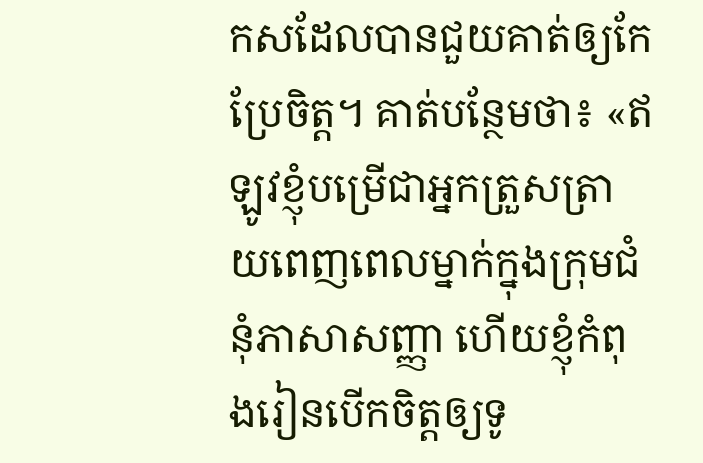កសដែលបានជួយគាត់ឲ្យកែប្រែចិត្ដ។ គាត់បន្ថែមថា៖ «ឥឡូវខ្ញុំបម្រើជាអ្នកត្រួសត្រាយពេញពេលម្នាក់ក្នុងក្រុមជំនុំភាសាសញ្ញា ហើយខ្ញុំកំពុងរៀនបើកចិត្ដឲ្យទូ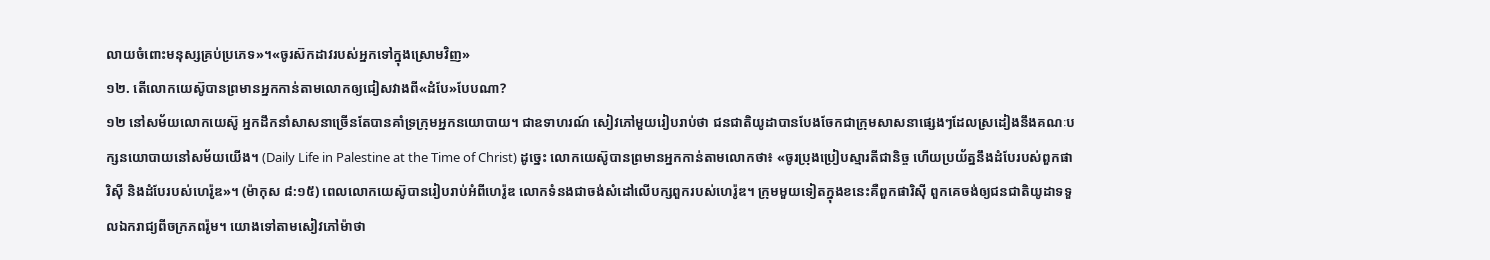លាយចំពោះមនុស្សគ្រប់ប្រភេទ»។«ចូរស៊កដាវរបស់អ្នកទៅក្នុងស្រោមវិញ»
១២. តើលោកយេស៊ូបានព្រមានអ្នកកាន់តាមលោកឲ្យជៀសវាងពី«ដំបែ»បែបណា?
១២ នៅសម័យលោកយេស៊ូ អ្នកដឹកនាំសាសនាច្រើនតែបានគាំទ្រក្រុមអ្នកនយោបាយ។ ជាឧទាហរណ៍ សៀវភៅមួយរៀបរាប់ថា ជនជាតិយូដាបានបែងចែកជាក្រុមសាសនាផ្សេងៗដែលស្រដៀងនឹងគណៈបក្សនយោបាយនៅសម័យយើង។ (Daily Life in Palestine at the Time of Christ) ដូច្នេះ លោកយេស៊ូបានព្រមានអ្នកកាន់តាមលោកថា៖ «ចូរប្រុងប្រៀបស្មារតីជានិច្ច ហើយប្រយ័ត្ននឹងដំបែរបស់ពួកផារិស៊ី និងដំបែរបស់ហេរ៉ូឌ»។ (ម៉ាកុស ៨:១៥) ពេលលោកយេស៊ូបានរៀបរាប់អំពីហេរ៉ូឌ លោកទំនងជាចង់សំដៅលើបក្សពួករបស់ហេរ៉ូឌ។ ក្រុមមួយទៀតក្នុងខនេះគឺពួកផារិស៊ី ពួកគេចង់ឲ្យជនជាតិយូដាទទួលឯករាជ្យពីចក្រភពរ៉ូម។ យោងទៅតាមសៀវភៅម៉ាថា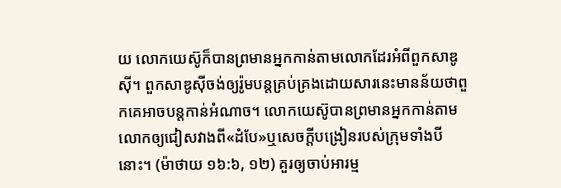យ លោកយេស៊ូក៏បានព្រមានអ្នកកាន់តាមលោកដែរអំពីពួកសាឌូស៊ី។ ពួកសាឌូស៊ីចង់ឲ្យរ៉ូមបន្ដគ្រប់គ្រងដោយសារនេះមានន័យថាពួកគេអាចបន្ដកាន់អំណាច។ លោកយេស៊ូបានព្រមានអ្នកកាន់តាមលោកឲ្យជៀសវាងពី«ដំបែ»ឬសេចក្ដីបង្រៀនរបស់ក្រុមទាំងបីនោះ។ (ម៉ាថាយ ១៦:៦, ១២) គួរឲ្យចាប់អារម្ម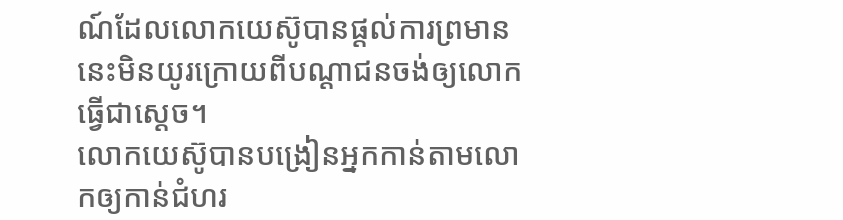ណ៍ដែលលោកយេស៊ូបានផ្ដល់ការព្រមាននេះមិនយូរក្រោយពីបណ្ដាជនចង់ឲ្យលោកធ្វើជាស្ដេច។
លោកយេស៊ូបានបង្រៀនអ្នកកាន់តាមលោកឲ្យកាន់ជំហរ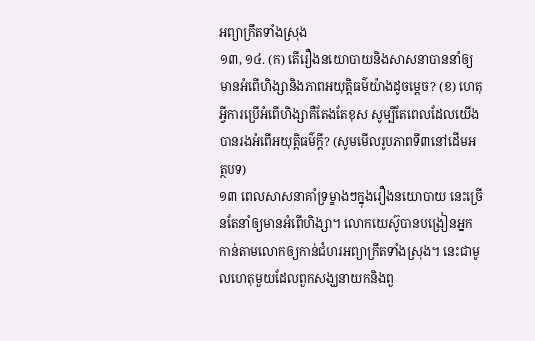អព្យាក្រឹតទាំងស្រុង
១៣, ១៤. (ក) តើរឿងនយោបាយនិងសាសនាបាននាំឲ្យមានអំពើហិង្សានិងភាពអយុត្ដិធម៌យ៉ាងដូចម្ដេច? (ខ) ហេតុអ្វីការប្រើអំពើហិង្សាគឺតែងតែខុស សូម្បីតែពេលដែលយើងបានរងអំពើអយុត្ដិធម៌ក្ដី? (សូមមើលរូបភាពទី៣នៅដើមអត្ថបទ)
១៣ ពេលសាសនាគាំទ្រម្ខាងៗក្នុងរឿងនយោបាយ នេះច្រើនតែនាំឲ្យមានអំពើហិង្សា។ លោកយេស៊ូបានបង្រៀនអ្នកកាន់តាមលោកឲ្យកាន់ជំហរអព្យាក្រឹតទាំងស្រុង។ នេះជាមូលហេតុមួយដែលពួកសង្ឃនាយកនិងពួ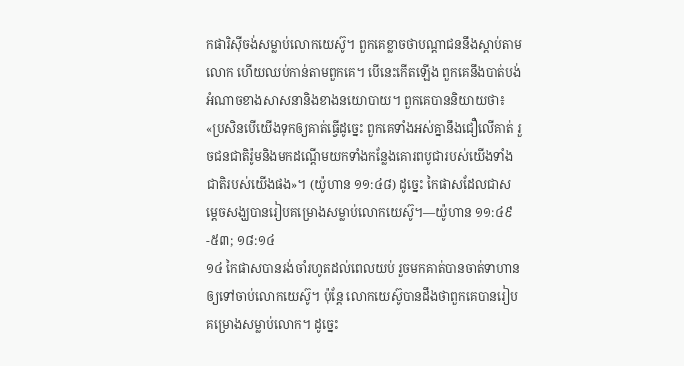កផារិស៊ីចង់សម្លាប់លោកយេស៊ូ។ ពួកគេខ្លាចថាបណ្ដាជននឹងស្តាប់តាមលោក ហើយឈប់កាន់តាមពួកគេ។ បើនេះកើតឡើង ពួកគេនឹងបាត់បង់អំណាចខាងសាសនានិងខាងនយោបាយ។ ពួកគេបាននិយាយថា៖ «ប្រសិនបើយើងទុកឲ្យគាត់ធ្វើដូច្នេះ ពួកគេទាំងអស់គ្នានឹងជឿលើគាត់ រួចជនជាតិរ៉ូមនិងមកដណ្ដើមយកទាំងកន្លែងគោរពបូជារបស់យើងទាំងជាតិរបស់យើងផង»។ (យ៉ូហាន ១១:៤៨) ដូច្នេះ កៃផាសដែលជាសម្ដេចសង្ឃបានរៀបគម្រោងសម្លាប់លោកយេស៊ូ។—យ៉ូហាន ១១:៤៩-៥៣; ១៨:១៤
១៤ កៃផាសបានរង់ចាំរហូតដល់ពេលយប់ រួចមកគាត់បានចាត់ទាហានឲ្យទៅចាប់លោកយេស៊ូ។ ប៉ុន្ដែ លោកយេស៊ូបានដឹងថាពួកគេបានរៀបគម្រោងសម្លាប់លោក។ ដូច្នេះ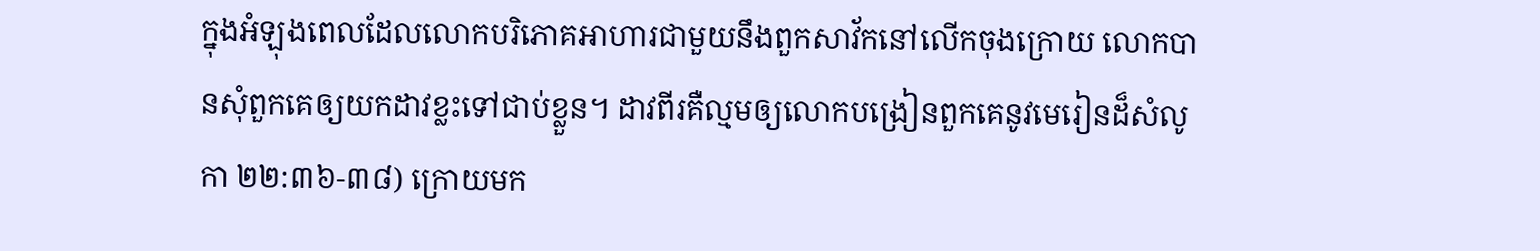ក្នុងអំឡុងពេលដែលលោកបរិភោគអាហារជាមួយនឹងពួកសាវ័កនៅលើកចុងក្រោយ លោកបានសុំពួកគេឲ្យយកដាវខ្លះទៅជាប់ខ្លួន។ ដាវពីរគឺល្មមឲ្យលោកបង្រៀនពួកគេនូវមេរៀនដ៏សំលូកា ២២:៣៦-៣៨) ក្រោយមក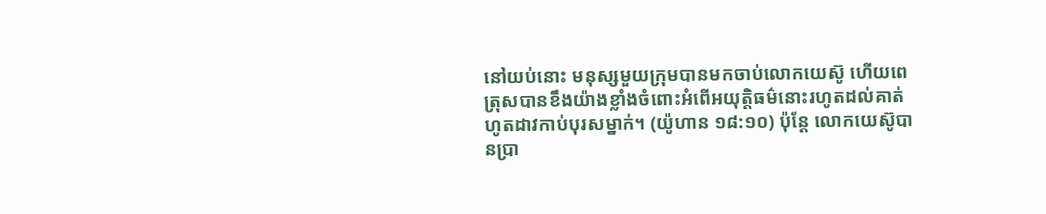នៅយប់នោះ មនុស្សមួយក្រុមបានមកចាប់លោកយេស៊ូ ហើយពេត្រុសបានខឹងយ៉ាងខ្លាំងចំពោះអំពើអយុត្ដិធម៌នោះរហូតដល់គាត់ហូតដាវកាប់បុរសម្នាក់។ (យ៉ូហាន ១៨:១០) ប៉ុន្ដែ លោកយេស៊ូបានប្រា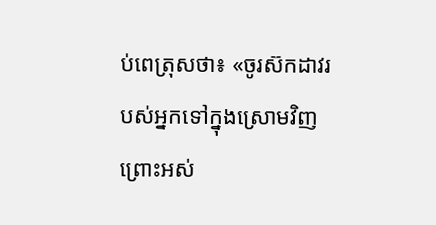ប់ពេត្រុសថា៖ «ចូរស៊កដាវរបស់អ្នកទៅក្នុងស្រោមវិញ ព្រោះអស់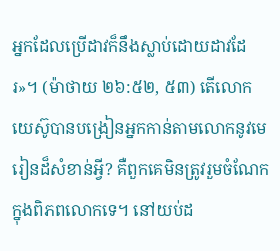អ្នកដែលប្រើដាវក៏នឹងស្លាប់ដោយដាវដែរ»។ (ម៉ាថាយ ២៦:៥២, ៥៣) តើលោកយេស៊ូបានបង្រៀនអ្នកកាន់តាមលោកនូវមេរៀនដ៏សំខាន់អ្វី? គឺពួកគេមិនត្រូវរួមចំណែកក្នុងពិភពលោកទេ។ នៅយប់ដ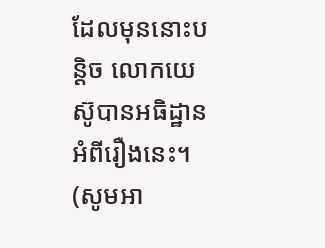ដែលមុននោះបន្ដិច លោកយេស៊ូបានអធិដ្ឋានអំពីរឿងនេះ។ (សូមអា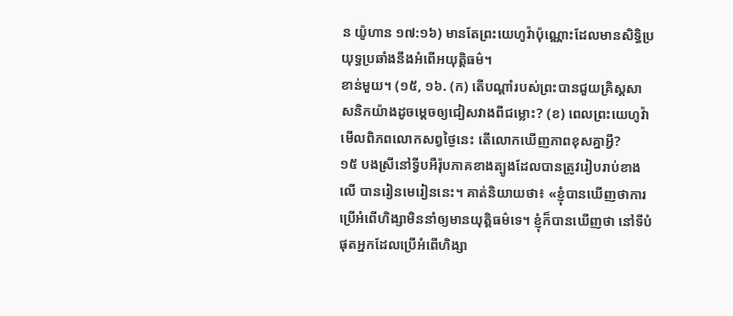ន យ៉ូហាន ១៧:១៦) មានតែព្រះយេហូវ៉ាប៉ុណ្ណោះដែលមានសិទ្ធិប្រយុទ្ធប្រឆាំងនឹងអំពើអយុត្ដិធម៌។
ខាន់មួយ។ (១៥, ១៦. (ក) តើបណ្ដាំរបស់ព្រះបានជួយគ្រិស្ដសាសនិកយ៉ាងដូចម្ដេចឲ្យជៀសវាងពីជម្លោះ? (ខ) ពេលព្រះយេហូវ៉ាមើលពិភពលោកសព្វថ្ងៃនេះ តើលោកឃើញភាពខុសគ្នាអ្វី?
១៥ បងស្រីនៅទ្វីបអឺរ៉ុបភាគខាងត្បូងដែលបានត្រូវរៀបរាប់ខាងលើ បានរៀនមេរៀននេះ។ គាត់និយាយថា៖ «ខ្ញុំបានឃើញថាការប្រើអំពើហិង្សាមិននាំឲ្យមានយុត្ដិធម៌ទេ។ ខ្ញុំក៏បានឃើញថា នៅទីបំផុតអ្នកដែលប្រើអំពើហិង្សា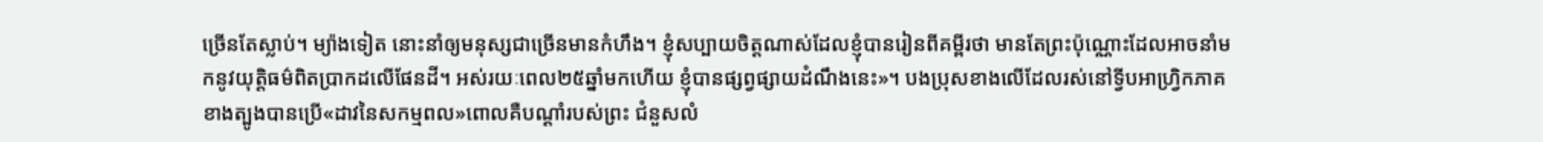ច្រើនតែស្លាប់។ ម្យ៉ាងទៀត នោះនាំឲ្យមនុស្សជាច្រើនមានកំហឹង។ ខ្ញុំសប្បាយចិត្ដណាស់ដែលខ្ញុំបានរៀនពីគម្ពីរថា មានតែព្រះប៉ុណ្ណោះដែលអាចនាំមកនូវយុត្ដិធម៌ពិតប្រាកដលើផែនដី។ អស់រយៈពេល២៥ឆ្នាំមកហើយ ខ្ញុំបានផ្សព្វផ្សាយដំណឹងនេះ»។ បងប្រុសខាងលើដែលរស់នៅទ្វីបអាហ្វ្រិកភាគខាងត្បូងបានប្រើ«ដាវនៃសកម្មពល»ពោលគឺបណ្ដាំរបស់ព្រះ ជំនួសលំ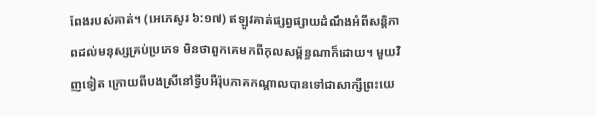ពែងរបស់គាត់។ (អេភេសូរ ៦:១៧) ឥឡូវគាត់ផ្សព្វផ្សាយដំណឹងអំពីសន្ដិភាពដល់មនុស្សគ្រប់ប្រភេទ មិនថាពួកគេមកពីកុលសម្ព័ន្ធណាក៏ដោយ។ មួយវិញទៀត ក្រោយពីបងស្រីនៅទ្វីបអឺរ៉ុបភាគកណ្ដាលបានទៅជាសាក្សីព្រះយេ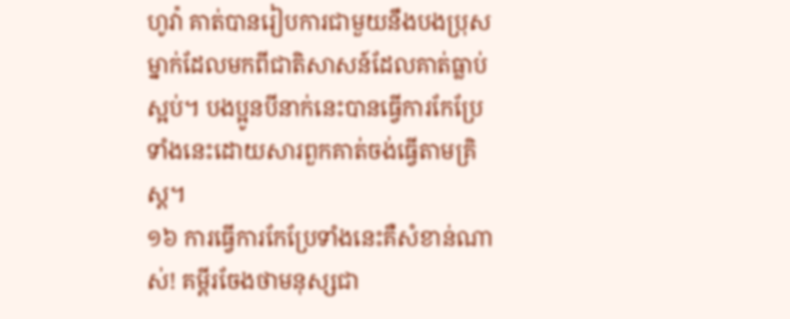ហូវ៉ា គាត់បានរៀបការជាមួយនឹងបងប្រុសម្នាក់ដែលមកពីជាតិសាសន៍ដែលគាត់ធ្លាប់ស្អប់។ បងប្អូនបីនាក់នេះបានធ្វើការកែប្រែទាំងនេះដោយសារពួកគាត់ចង់ធ្វើតាមគ្រិស្ដ។
១៦ ការធ្វើការកែប្រែទាំងនេះគឺសំខាន់ណាស់! គម្ពីរចែងថាមនុស្សជា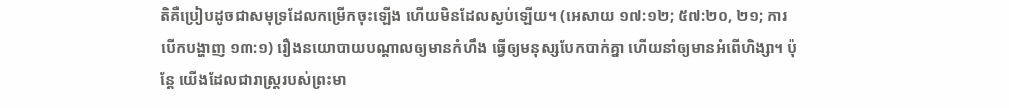តិគឺប្រៀបដូចជាសមុទ្រដែលកម្រើកចុះឡើង ហើយមិនដែលស្ងប់ឡើយ។ (អេសាយ ១៧:១២; ៥៧:២០, ២១; ការបើកបង្ហាញ ១៣:១) រឿងនយោបាយបណ្ដាលឲ្យមានកំហឹង ធ្វើឲ្យមនុស្សបែកបាក់គ្នា ហើយនាំឲ្យមានអំពើហិង្សា។ ប៉ុន្ដែ យើងដែលជារាស្ដ្ររបស់ព្រះមា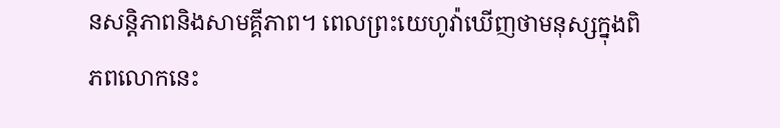នសន្ដិភាពនិងសាមគ្គីភាព។ ពេលព្រះយេហូវ៉ាឃើញថាមនុស្សក្នុងពិភពលោកនេះ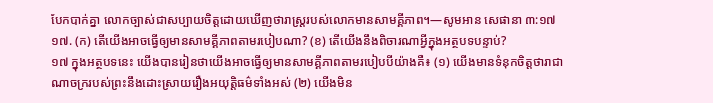បែកបាក់គ្នា លោកច្បាស់ជាសប្បាយចិត្ដដោយឃើញថារាស្ដ្ររបស់លោកមានសាមគ្គីភាព។—សូមអាន សេផានា ៣:១៧
១៧. (ក) តើយើងអាចធ្វើឲ្យមានសាមគ្គីភាពតាមរបៀបណា? (ខ) តើយើងនឹងពិចារណាអ្វីក្នុងអត្ថបទបន្ទាប់?
១៧ ក្នុងអត្ថបទនេះ យើងបានរៀនថាយើងអាចធ្វើឲ្យមានសាមគ្គីភាពតាមរបៀបបីយ៉ាងគឺ៖ (១) យើងមានទំនុកចិត្ដថារាជាណាចក្ររបស់ព្រះនឹងដោះស្រាយរឿងអយុត្ដិធម៌ទាំងអស់ (២) យើងមិន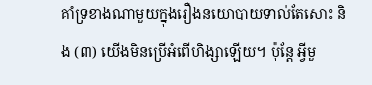គាំទ្រខាងណាមួយក្នុងរឿងនយោបាយទាល់តែសោះ និង (៣) យើងមិនប្រើអំពើហិង្សាឡើយ។ ប៉ុន្ដែ អ្វីមួ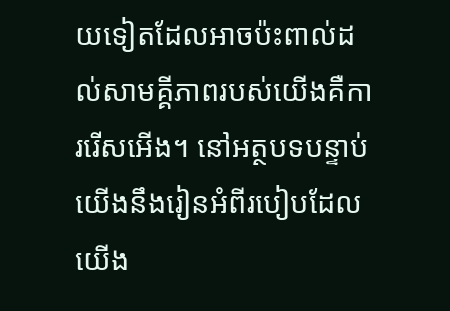យទៀតដែលអាចប៉ះពាល់ដល់សាមគ្គីភាពរបស់យើងគឺការរើសអើង។ នៅអត្ថបទបន្ទាប់ យើងនឹងរៀនអំពីរបៀបដែលយើង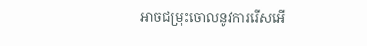អាចជម្រុះចោលនូវការរើសអើ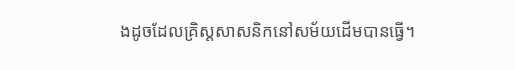ងដូចដែលគ្រិស្ដសាសនិកនៅសម័យដើមបានធ្វើ។